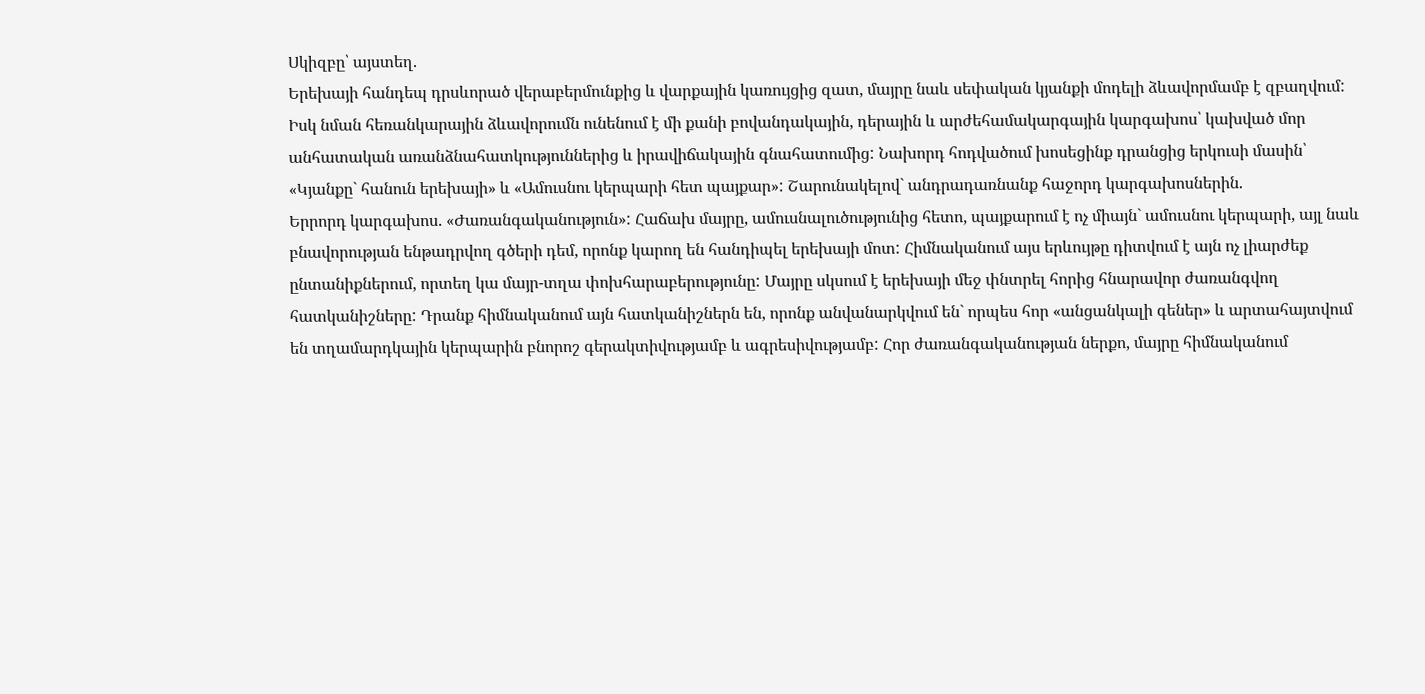Սկիզբը՝ այստեղ.
Երեխայի հանդեպ դրսևորած վերաբերմունքից և վարքային կառույցից զատ, մայրը նաև սեփական կյանքի մոդելի ձևավորմամբ է զբաղվում: Իսկ նման հեռանկարային ձևավորումն ունենում է մի քանի բովանդակային, դերային և արժեհամակարգային կարգախոս՝ կախված մոր անհատական առանձնահատկություններից և իրավիճակային գնահատումից: Նախորդ հոդվածում խոսեցինք դրանցից երկուսի մասին՝ «Կյանքը` հանուն երեխայի» և «Ամուսնու կերպարի հետ պայքար»: Շարունակելով` անդրադառնանք հաջորդ կարգախոսներին.
Երրորդ կարգախոս. «Ժառանգականություն»: Հաճախ մայրը, ամուսնալուծությունից հետո, պայքարում է ոչ միայն` ամուսնու կերպարի, այլ նաև բնավորության ենթադրվող գծերի դեմ, որոնք կարող են հանդիպել երեխայի մոտ: Հիմնականում այս երևույթը դիտվում է այն ոչ լիարժեք ընտանիքներում, որտեղ կա մայր-տղա փոխհարաբերությունը: Մայրը սկսում է երեխայի մեջ փնտրել հորից հնարավոր ժառանգվող հատկանիշները: Դրանք հիմնականում այն հատկանիշներն են, որոնք անվանարկվում են` որպես հոր «անցանկալի գեներ» և արտահայտվում են տղամարդկային կերպարին բնորոշ գերակտիվությամբ և ագրեսիվությամբ: Հոր ժառանգականության ներքո, մայրը հիմնականում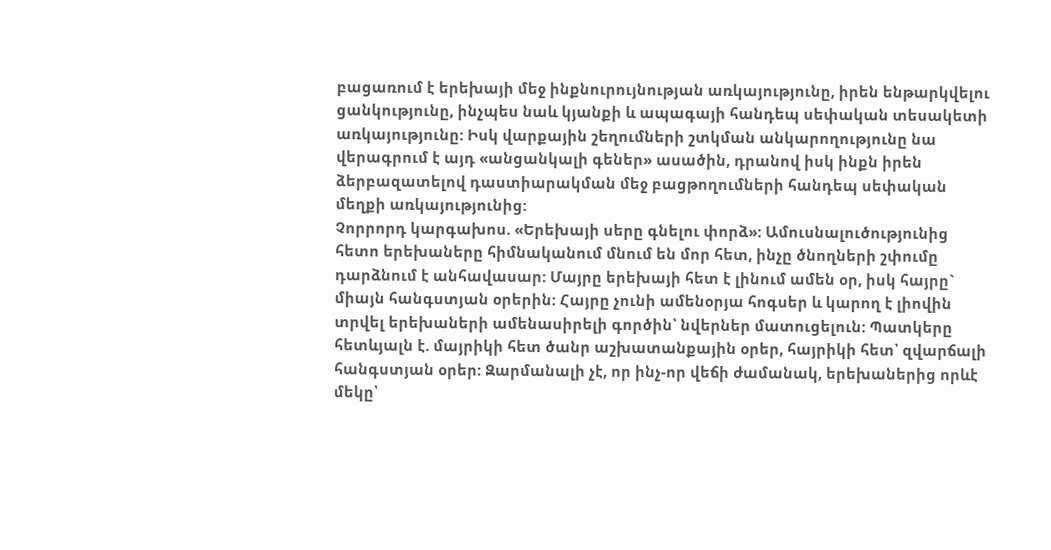բացառում է երեխայի մեջ ինքնուրույնության առկայությունը, իրեն ենթարկվելու ցանկությունը, ինչպես նաև կյանքի և ապագայի հանդեպ սեփական տեսակետի առկայությունը: Իսկ վարքային շեղումների շտկման անկարողությունը նա վերագրում է այդ «անցանկալի գեներ» ասածին, դրանով իսկ ինքն իրեն ձերբազատելով դաստիարակման մեջ բացթողումների հանդեպ սեփական մեղքի առկայությունից:
Չորրորդ կարգախոս. «Երեխայի սերը գնելու փորձ»: Ամուսնալուծությունից հետո երեխաները հիմնականում մնում են մոր հետ, ինչը ծնողների շփումը դարձնում է անհավասար: Մայրը երեխայի հետ է լինում ամեն օր, իսկ հայրը` միայն հանգստյան օրերին: Հայրը չունի ամենօրյա հոգսեր և կարող է լիովին տրվել երեխաների ամենասիրելի գործին՝ նվերներ մատուցելուն: Պատկերը հետևյալն է. մայրիկի հետ ծանր աշխատանքային օրեր, հայրիկի հետ՝ զվարճալի հանգստյան օրեր: Զարմանալի չէ, որ ինչ-որ վեճի ժամանակ, երեխաներից որևէ մեկը՝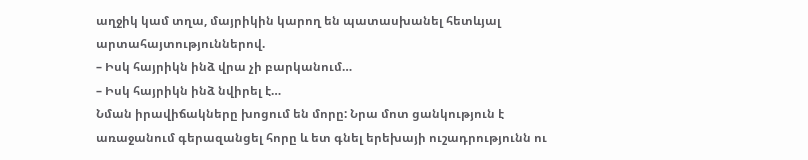աղջիկ կամ տղա, մայրիկին կարող են պատասխանել հետևյալ արտահայտություններով.
– Իսկ հայրիկն ինձ վրա չի բարկանում…
– Իսկ հայրիկն ինձ նվիրել է…
Նման իրավիճակները խոցում են մորը: Նրա մոտ ցանկություն է առաջանում գերազանցել հորը և ետ գնել երեխայի ուշադրությունն ու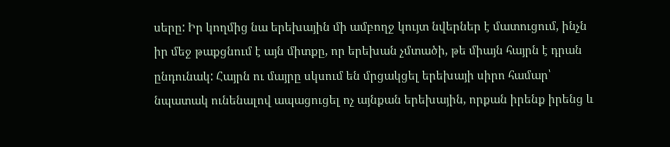սերը: Իր կողմից նա երեխային մի ամբողջ կույտ նվերներ է մատուցում, ինչն իր մեջ թաքցնում է այն միտքը, որ երեխան չմտածի, թե միայն հայրն է դրան ընդունակ: Հայրն ու մայրը սկսում են մրցակցել երեխայի սիրո համար՝ նպատակ ունենալով ապացուցել ոչ այնքան երեխային, որքան իրենք իրենց և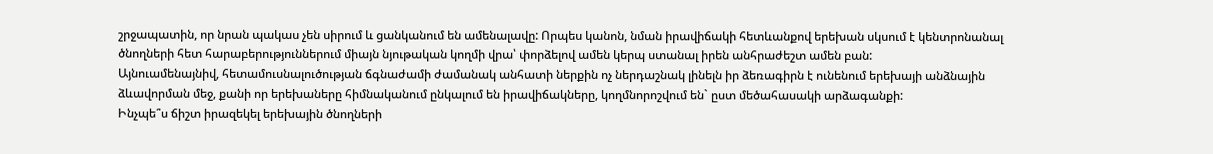շրջապատին, որ նրան պակաս չեն սիրում և ցանկանում են ամենալավը: Որպես կանոն, նման իրավիճակի հետևանքով երեխան սկսում է կենտրոնանալ ծնողների հետ հարաբերություններում միայն նյութական կողմի վրա՝ փորձելով ամեն կերպ ստանալ իրեն անհրաժեշտ ամեն բան:
Այնուամենայնիվ, հետամուսնալուծության ճգնաժամի ժամանակ անհատի ներքին ոչ ներդաշնակ լինելն իր ձեռագիրն է ունենում երեխայի անձնային ձևավորման մեջ, քանի որ երեխաները հիմնականում ընկալում են իրավիճակները, կողմնորոշվում են` ըստ մեծահասակի արձագանքի:
Ինչպե՞ս ճիշտ իրազեկել երեխային ծնողների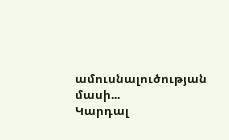ամուսնալուծության մասի...
Կարդալ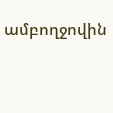ամբողջովին